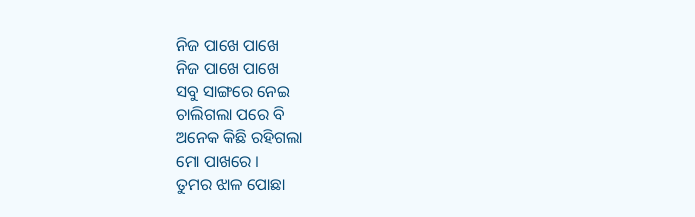ନିଜ ପାଖେ ପାଖେ
ନିଜ ପାଖେ ପାଖେ
ସବୁ ସାଙ୍ଗରେ ନେଇ
ଚାଲିଗଲା ପରେ ବି
ଅନେକ କିଛି ରହିଗଲା
ମୋ ପାଖରେ ।
ତୁମର ଝାଳ ପୋଛା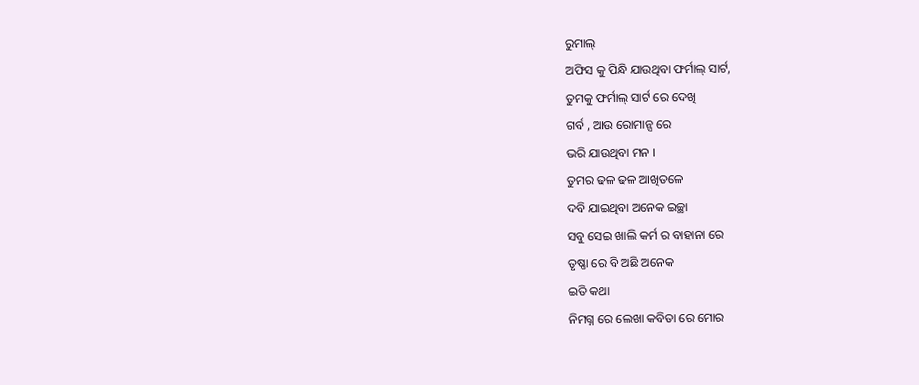ରୁମାଲ୍
ଅଫିସ କୁ ପିନ୍ଧି ଯାଉଥିବା ଫର୍ମାଲ୍ ସାର୍ଟ,
ତୁମକୁ ଫର୍ମାଲ୍ ସାର୍ଟ ରେ ଦେଖି
ଗର୍ବ , ଆଉ ରୋମାନ୍ସ ରେ
ଭରି ଯାଉଥିବା ମନ ।
ତୁମର ଢଳ ଢଳ ଆଖିତଳେ
ଦବି ଯାଇଥିବା ଅନେକ ଇଚ୍ଛା
ସବୁ ସେଇ ଖାଲି କର୍ମ ର ବାହାନା ରେ
ତୃଷ୍ଣା ରେ ବି ଅଛି ଅନେକ
ଇତି କଥା
ନିମଗ୍ନ ରେ ଲେଖା କବିତା ରେ ମୋର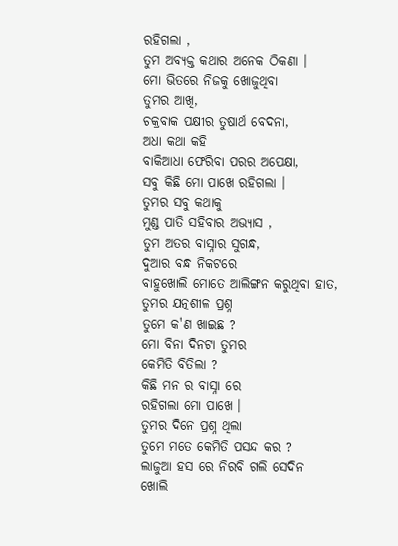ରହିଗଲା ,
ତୁମ ଅବ୍ୟକ୍ତ କଥାର ଅନେକ ଠିକଣା ।
ମୋ ଭିତରେ ନିଜକୁ ଖୋଜୁଥିବା
ତୁମର ଆଖି,
ଚକ୍ରବାକ ପକ୍ଷୀର ତୁଷାର୍ଥ ବେଦନା,
ଅଧା କଥା କହି
ବାକିଆଧା ଫେରିବା ପରର ଅପେକ୍ଷା,
ସବୁ କିଛି ମୋ ପାଖେ ରହିଗଲା ।
ତୁମର ସବୁ କଥାକୁ
ମୁଣ୍ଡ ପାତି ସହିବାର ଅଭ୍ୟାସ ,
ତୁମ ଅତର ବାସ୍ନାର ସୁଗନ୍ଧ,
ଦୁଆର ବନ୍ଧ ନିକଟରେ
ବାହୁଖୋଲି ମୋତେ ଆଲିଙ୍ଗନ କରୁଥିବା ହାତ,
ତୁମର ଯତ୍ନଶୀଳ ପ୍ରଶ୍ନ
ତୁମେ କ'ଣ ଖାଇଛ ?
ମୋ ବିନା ଦିନଟା ତୁମର
କେମିତି ବିତିଲା ?
କିଛି ମନ ର ବାସ୍ନା ରେ
ରହିଗଲା ମୋ ପାଖେ ।
ତୁମର ଦିନେ ପ୍ରଶ୍ନ ଥିଲା
ତୁମେ ମତେ କେମିତି ପସନ୍ଦ କର ?
ଲାଜୁଆ ହସ ରେ ନିରବି ଗଲି ସେଦିନ
ଖୋଲି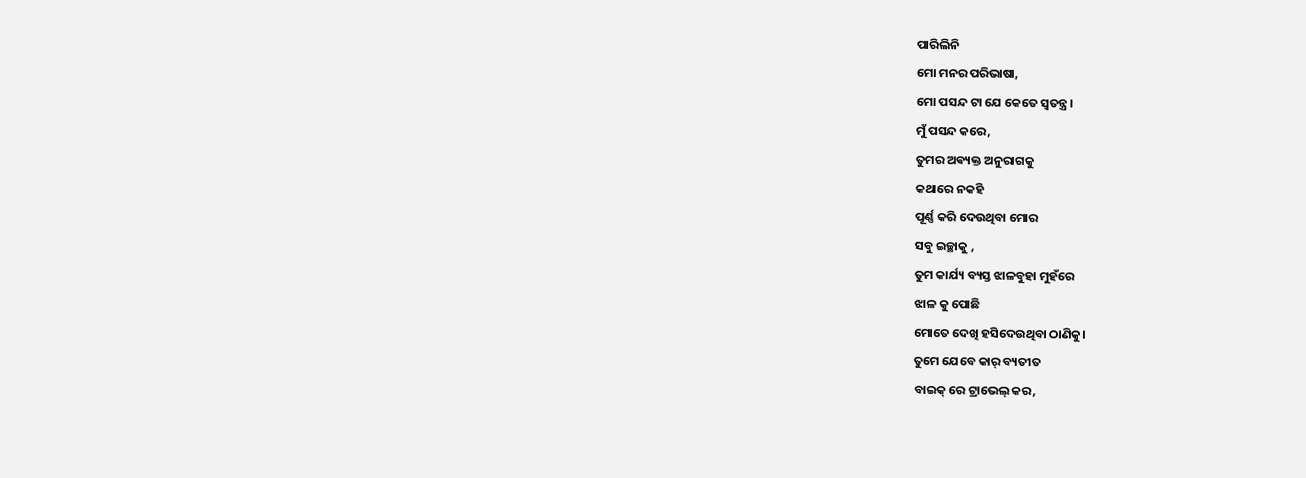ପାରିଲିନି
ମୋ ମନର ପରିଭାଷା,
ମୋ ପସନ୍ଦ ଟା ଯେ କେତେ ସ୍ୱତନ୍ତ୍ର।
ମୁଁ ପସନ୍ଦ କରେ,
ତୁମର ଅଵ୍ୟକ୍ତ ଅନୁରାଗକୁ
କଥାରେ ନକହି
ପୂର୍ଣ୍ଣ କରି ଦେଉଥିବା ମୋର
ସବୁ ଇଚ୍ଛାକୁ ,
ତୁମ କାର୍ଯ୍ୟ ବ୍ୟସ୍ତ ଝାଳବୁହା ମୁହଁରେ
ଝାଳ କୁ ପୋଛି
ମୋତେ ଦେଖି ହସିଦେଉଥିବା ଠାଣିକୁ।
ତୁମେ ଯେବେ କାର୍ ବ୍ୟତୀତ
ବାଇକ୍ ରେ ଟ୍ରାଭେଲ୍ କର,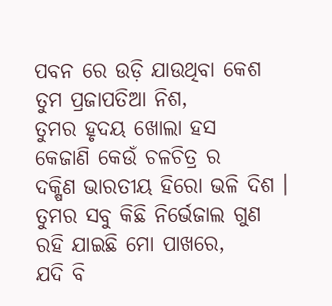ପବନ ରେ ଉଡ଼ି ଯାଉଥିବା କେଶ
ତୁମ ପ୍ରଜାପତିଆ ନିଶ,
ତୁମର ହୃଦୟ ଖୋଲା ହସ
କେଜାଣି କେଉଁ ଚଳଚିତ୍ର ର
ଦକ୍ଷିଣ ଭାରତୀୟ ହିରୋ ଭଳି ଦିଶ ।
ତୁମର ସବୁ କିଛି ନିର୍ଭେଜାଲ ଗୁଣ
ରହି ଯାଇଛି ମୋ ପାଖରେ,
ଯଦି ବି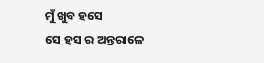ମୁଁ ଖୁବ ହସେ
ସେ ହସ ର ଅନ୍ତରାଳେ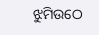ଝୁମିଉଠେ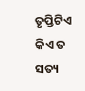ତୃପ୍ତିଟିଏ
କିଏ ତ ସତ୍ୟ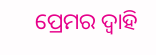ପ୍ରେମର ଦ୍ୱାହି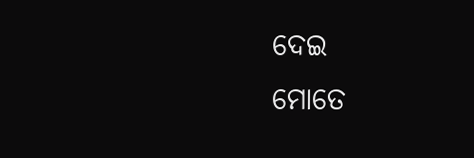ଦେଇ
ମୋତେ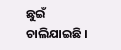ଛୁଇଁ ଚାଲିଯାଇଛି ।